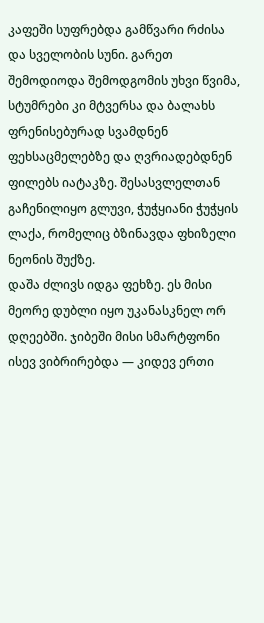კაფეში სუფრებდა გამწვარი რძისა და სველობის სუნი. გარეთ შემოდიოდა შემოდგომის უხვი წვიმა, სტუმრები კი მტვერსა და ბალახს ფრენისებურად სვამდნენ ფეხსაცმელებზე და ღვრიადებდნენ ფილებს იატაკზე. შესასვლელთან გაჩენილიყო გლუვი, ჭუჭყიანი ჭუჭყის ლაქა, რომელიც ბზინავდა ფხიზელი ნეონის შუქზე.
დაშა ძლივს იდგა ფეხზე. ეს მისი მეორე დუბლი იყო უკანასკნელ ორ დღეებში. ჯიბეში მისი სმარტფონი ისევ ვიბრირებდა — კიდევ ერთი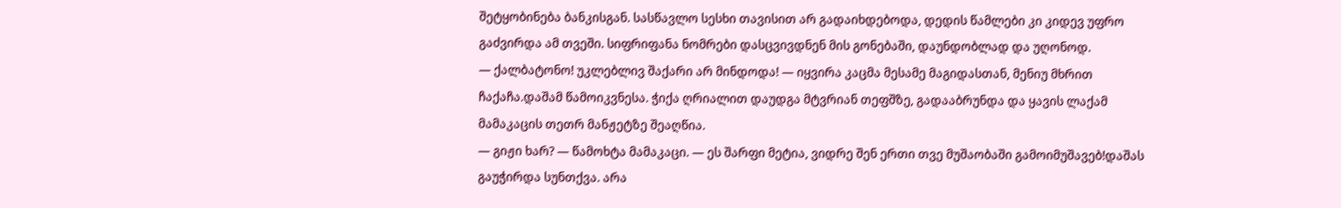შეტყობინება ბანკისგან. სასწავლო სესხი თავისით არ გადაიხდებოდა, დედის წამლები კი კიდევ უფრო გაძვირდა ამ თვეში. სიფრიფანა ნომრები დასცვივდნენ მის გონებაში, დაუნდობლად და უღონოდ.
— ქალბატონო! უკლებლივ შაქარი არ მინდოდა! — იყვირა კაცმა მესამე მაგიდასთან, მენიუ მხრით ჩაქაჩა.დაშამ წამოიკვნესა. ჭიქა ღრიალით დაუდგა მტვრიან თეფშზე, გადააბრუნდა და ყავის ლაქამ მამაკაცის თეთრ მანჟეტზე შეაღწია.
— გიჟი ხარ? — წამოხტა მამაკაცი. — ეს შარფი მეტია, ვიდრე შენ ერთი თვე მუშაობაში გამოიმუშავებ!დაშას გაუჭირდა სუნთქვა. არა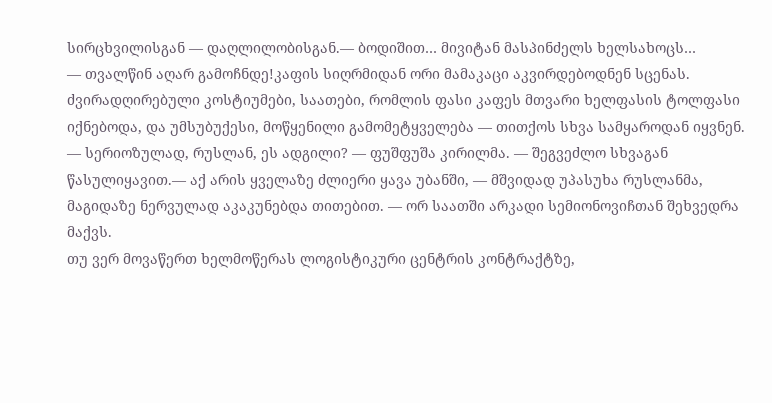სირცხვილისგან — დაღლილობისგან.— ბოდიშით… მივიტან მასპინძელს ხელსახოცს…
— თვალწინ აღარ გამოჩნდე!კაფის სიღრმიდან ორი მამაკაცი აკვირდებოდნენ სცენას. ძვირადღირებული კოსტიუმები, საათები, რომლის ფასი კაფეს მთვარი ხელფასის ტოლფასი იქნებოდა, და უმსუბუქესი, მოწყენილი გამომეტყველება — თითქოს სხვა სამყაროდან იყვნენ.
— სერიოზულად, რუსლან, ეს ადგილი? — ფუშფუშა კირილმა. — შეგვეძლო სხვაგან წასულიყავით.— აქ არის ყველაზე ძლიერი ყავა უბანში, — მშვიდად უპასუხა რუსლანმა, მაგიდაზე ნერვულად აკაკუნებდა თითებით. — ორ საათში არკადი სემიონოვიჩთან შეხვედრა მაქვს.
თუ ვერ მოვაწერთ ხელმოწერას ლოგისტიკური ცენტრის კონტრაქტზე,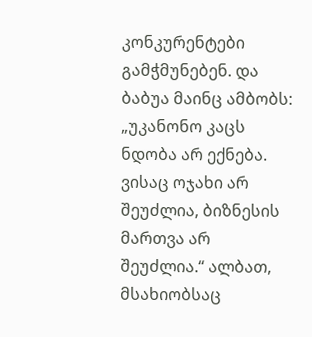კონკურენტები გამჭმუნებენ. და ბაბუა მაინც ამბობს: „უკანონო კაცს ნდობა არ ექნება. ვისაც ოჯახი არ შეუძლია, ბიზნესის მართვა არ შეუძლია.“ ალბათ, მსახიობსაც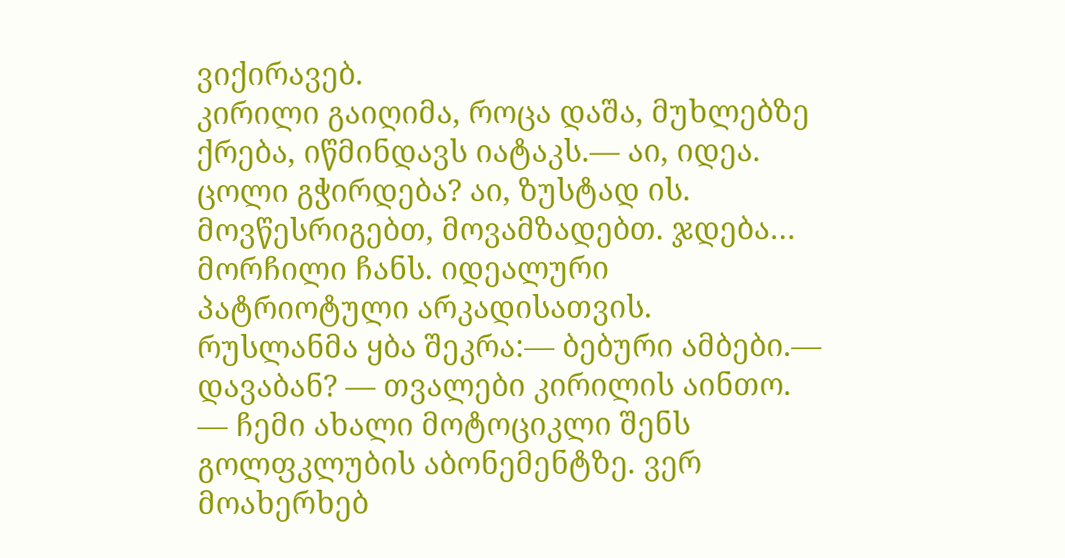ვიქირავებ.
კირილი გაიღიმა, როცა დაშა, მუხლებზე ქრება, იწმინდავს იატაკს.— აი, იდეა. ცოლი გჭირდება? აი, ზუსტად ის. მოვწესრიგებთ, მოვამზადებთ. ჯდება… მორჩილი ჩანს. იდეალური პატრიოტული არკადისათვის.
რუსლანმა ყბა შეკრა:— ბებური ამბები.— დავაბან? — თვალები კირილის აინთო. — ჩემი ახალი მოტოციკლი შენს გოლფკლუბის აბონემენტზე. ვერ მოახერხებ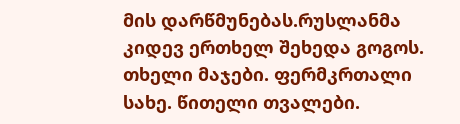მის დარწმუნებას.რუსლანმა კიდევ ერთხელ შეხედა გოგოს. თხელი მაჯები. ფერმკრთალი სახე. წითელი თვალები.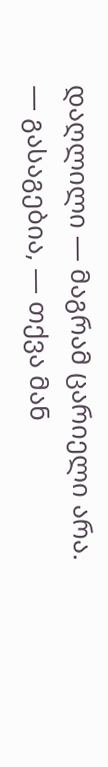დაღლილი — მაგრამ ცარიელი არა.
— გასაგებია, — თქვა მან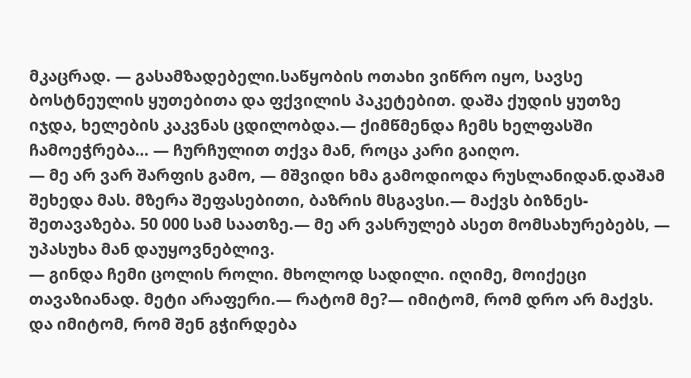მკაცრად. — გასამზადებელი.საწყობის ოთახი ვიწრო იყო, სავსე ბოსტნეულის ყუთებითა და ფქვილის პაკეტებით. დაშა ქუდის ყუთზე იჯდა, ხელების კაკვნას ცდილობდა.— ქიმწმენდა ჩემს ხელფასში ჩამოეჭრება… — ჩურჩულით თქვა მან, როცა კარი გაიღო.
— მე არ ვარ შარფის გამო, — მშვიდი ხმა გამოდიოდა რუსლანიდან.დაშამ შეხედა მას. მზერა შეფასებითი, ბაზრის მსგავსი.— მაქვს ბიზნეს-შეთავაზება. 50 000 სამ საათზე.— მე არ ვასრულებ ასეთ მომსახურებებს, — უპასუხა მან დაუყოვნებლივ.
— გინდა ჩემი ცოლის როლი. მხოლოდ სადილი. იღიმე, მოიქეცი თავაზიანად. მეტი არაფერი.— რატომ მე?— იმიტომ, რომ დრო არ მაქვს. და იმიტომ, რომ შენ გჭირდება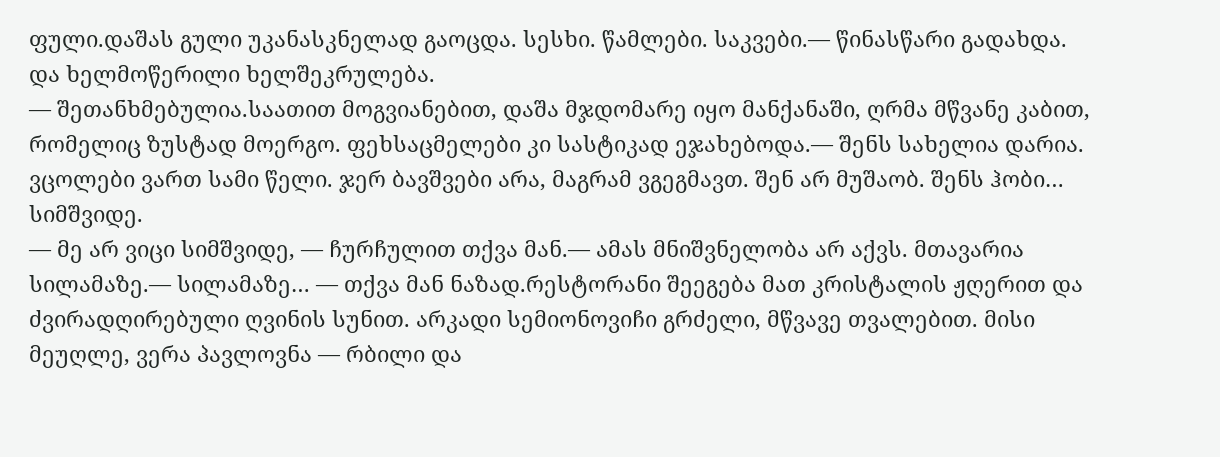ფული.დაშას გული უკანასკნელად გაოცდა. სესხი. წამლები. საკვები.— წინასწარი გადახდა. და ხელმოწერილი ხელშეკრულება.
— შეთანხმებულია.საათით მოგვიანებით, დაშა მჯდომარე იყო მანქანაში, ღრმა მწვანე კაბით, რომელიც ზუსტად მოერგო. ფეხსაცმელები კი სასტიკად ეჯახებოდა.— შენს სახელია დარია. ვცოლები ვართ სამი წელი. ჯერ ბავშვები არა, მაგრამ ვგეგმავთ. შენ არ მუშაობ. შენს ჰობი… სიმშვიდე.
— მე არ ვიცი სიმშვიდე, — ჩურჩულით თქვა მან.— ამას მნიშვნელობა არ აქვს. მთავარია სილამაზე.— სილამაზე… — თქვა მან ნაზად.რესტორანი შეეგება მათ კრისტალის ჟღერით და ძვირადღირებული ღვინის სუნით. არკადი სემიონოვიჩი გრძელი, მწვავე თვალებით. მისი მეუღლე, ვერა პავლოვნა — რბილი და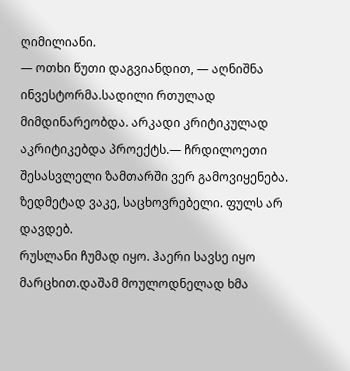ღიმილიანი.
— ოთხი წუთი დაგვიანდით, — აღნიშნა ინვესტორმა.სადილი რთულად მიმდინარეობდა. არკადი კრიტიკულად აკრიტიკებდა პროექტს.— ჩრდილოეთი შესასვლელი ზამთარში ვერ გამოვიყენება. ზედმეტად ვაკე, საცხოვრებელი. ფულს არ დავდებ.
რუსლანი ჩუმად იყო. ჰაერი სავსე იყო მარცხით.დაშამ მოულოდნელად ხმა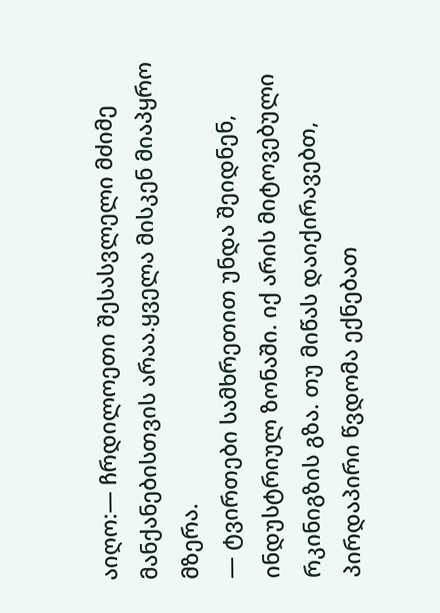აიღო:— ჩრდილოეთი შესასვლელი მძიმე მანქანებისთვის არაა.ყველა მისკენ მიაპყრო მზერა.
— ტვირთები სამხრეთით უნდა შეიდნენ, ინდუსტრიულ ზონაში. იქ არის მიტოვებული რკინიგზის გზა. თუ მიწას დაიქირავებთ, პირდაპირი წვდომა ექნებათ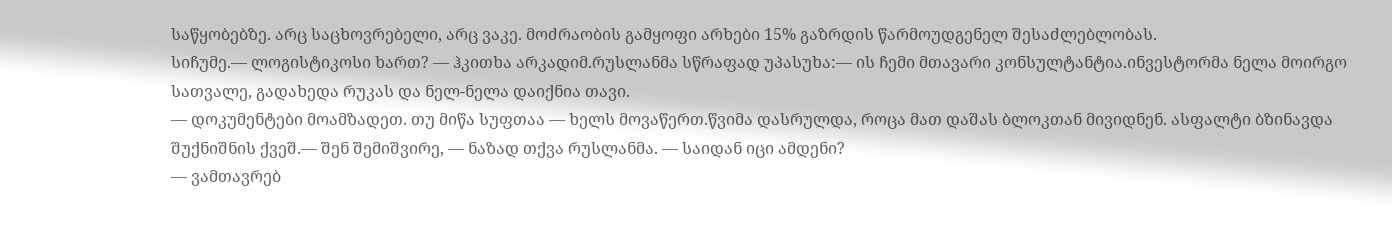საწყობებზე. არც საცხოვრებელი, არც ვაკე. მოძრაობის გამყოფი არხები 15% გაზრდის წარმოუდგენელ შესაძლებლობას.
სიჩუმე.— ლოგისტიკოსი ხართ? — ჰკითხა არკადიმ.რუსლანმა სწრაფად უპასუხა:— ის ჩემი მთავარი კონსულტანტია.ინვესტორმა ნელა მოირგო სათვალე, გადახედა რუკას და ნელ-ნელა დაიქნია თავი.
— დოკუმენტები მოამზადეთ. თუ მიწა სუფთაა — ხელს მოვაწერთ.წვიმა დასრულდა, როცა მათ დაშას ბლოკთან მივიდნენ. ასფალტი ბზინავდა შუქნიშნის ქვეშ.— შენ შემიშვირე, — ნაზად თქვა რუსლანმა. — საიდან იცი ამდენი?
— ვამთავრებ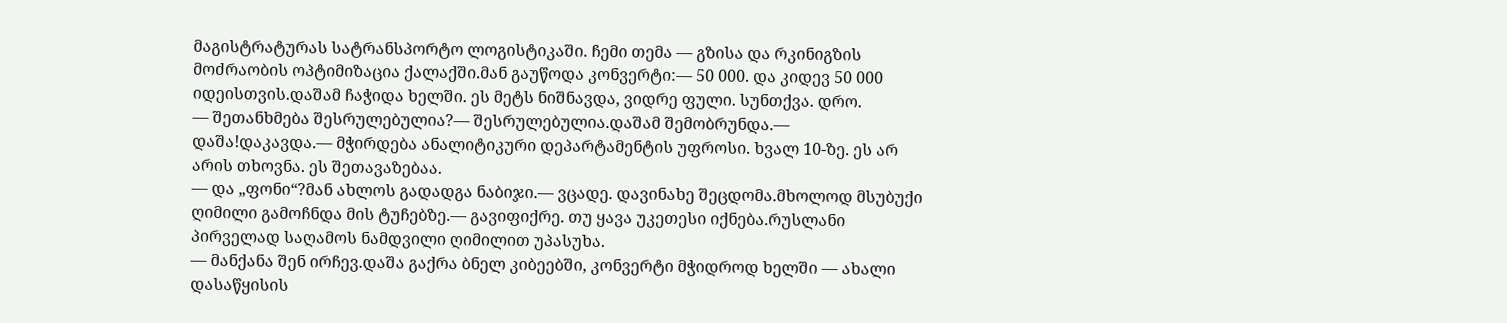მაგისტრატურას სატრანსპორტო ლოგისტიკაში. ჩემი თემა — გზისა და რკინიგზის მოძრაობის ოპტიმიზაცია ქალაქში.მან გაუწოდა კონვერტი:— 50 000. და კიდევ 50 000 იდეისთვის.დაშამ ჩაჭიდა ხელში. ეს მეტს ნიშნავდა, ვიდრე ფული. სუნთქვა. დრო.
— შეთანხმება შესრულებულია?— შესრულებულია.დაშამ შემობრუნდა.— დაშა!დაკავდა.— მჭირდება ანალიტიკური დეპარტამენტის უფროსი. ხვალ 10-ზე. ეს არ არის თხოვნა. ეს შეთავაზებაა.
— და „ფონი“?მან ახლოს გადადგა ნაბიჯი.— ვცადე. დავინახე შეცდომა.მხოლოდ მსუბუქი ღიმილი გამოჩნდა მის ტუჩებზე.— გავიფიქრე. თუ ყავა უკეთესი იქნება.რუსლანი პირველად საღამოს ნამდვილი ღიმილით უპასუხა.
— მანქანა შენ ირჩევ.დაშა გაქრა ბნელ კიბეებში, კონვერტი მჭიდროდ ხელში — ახალი დასაწყისის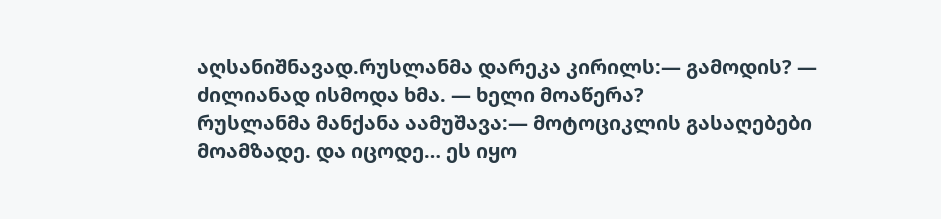აღსანიშნავად.რუსლანმა დარეკა კირილს:— გამოდის? — ძილიანად ისმოდა ხმა. — ხელი მოაწერა?
რუსლანმა მანქანა აამუშავა:— მოტოციკლის გასაღებები მოამზადე. და იცოდე… ეს იყო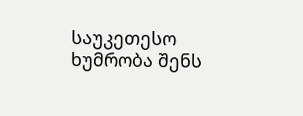საუკეთესო ხუმრობა შენს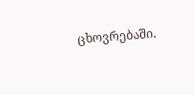ცხოვრებაში.